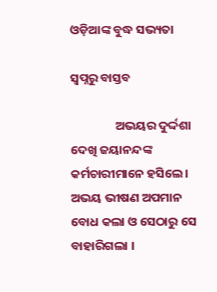ଓଡ଼ିଆଙ୍କ ବୁଦ୍ଧ ସଭ୍ୟତା

ସ୍ୱପ୍ନରୁ ବାସ୍ତବ

                ଅଭୟର ଦୁର୍ଦ୍ଦଶା ଦେଖି ଜୟାନନ୍ଦଙ୍କ କର୍ମଚାରୀମାନେ ହସିଲେ । ଅଭୟ ଭୀଷଣ ଅପମାନ ବୋଧ କଲା ଓ ସେଠାରୁ ସେ ବାହାରିଗଲା ।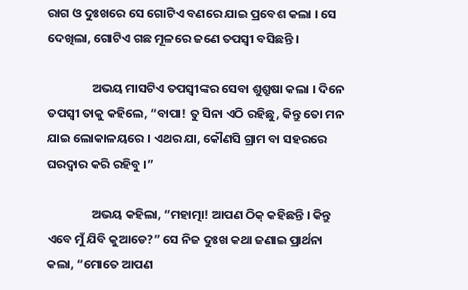ରାଗ ଓ ଦୁଃଖରେ ସେ ଗୋଟିଏ ବଣରେ ଯାଇ ପ୍ରବେଶ କଲା । ସେ ଦେଖିଲା, ଗୋଟିଏ ଗଛ ମୂଳରେ ଜଣେ ତପସ୍ୱୀ ବସିଛନ୍ତି ।

                ଅଭୟ ମାସଟିଏ ତପସ୍ୱୀଙ୍କର ସେବା ଶୁଶ୍ରୁଷା କଲା । ଦିନେ ତପସ୍ୱୀ ତାକୁ କହିଲେ, “ବାପା! ତୁ ସିନା ଏଠି ରହିଛୁ, କିନ୍ତୁ ତୋ ମନ ଯାଇ ଲୋକାଳୟରେ । ଏଥର ଯା, କୌଣସି ଗ୍ରାମ ବା ସହରରେ ଘରଦ୍ୱାର କରି ରହିବୁ ।”

                ଅଭୟ କହିଲା, “ମହାତ୍ମା! ଆପଣ ଠିକ୍ କହିଛନ୍ତି । କିନ୍ତୁ ଏବେ ମୁଁ ଯିବି କୁଆଡେ?” ସେ ନିଜ ଦୁଃଖ କଥା ଜଣାଇ ପ୍ରାର୍ଥନା କଲା, “ମୋତେ ଆପଣ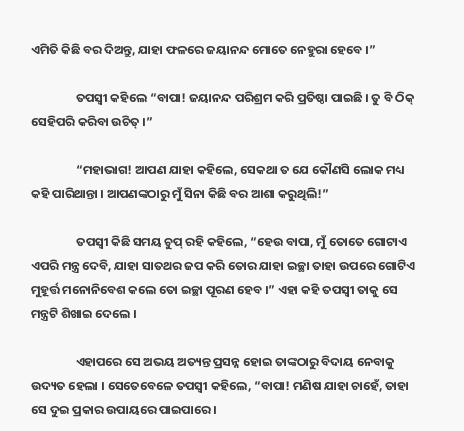ଏମିତି କିଛି ବର ଦିଅନ୍ତୁ, ଯାହା ଫଳରେ ଜୟାନନ୍ଦ ମୋତେ ନେହୁରା ହେବେ ।”

                ତପସ୍ୱୀ କହିଲେ “ବାପା! ଜୟାନନ୍ଦ ପରିଶ୍ରମ କରି ପ୍ରତିଷ୍ଠା ପାଇଛି । ତୁ ବି ଠିକ୍ ସେହିପରି କରିବା ଉଚିତ୍ ।”

                “ମହାଭାଗ! ଆପଣ ଯାହା କହିଲେ, ସେକଥା ତ ଯେ କୌଣସି ଲୋକ ମଧ୍ୟ କହି ପାରିଥାନ୍ତା । ଆପଣଙ୍କଠାରୁ ମୁଁ ସିନା କିଛି ବର ଆଶା କରୁଥିଲି!”

                ତପସ୍ୱୀ କିଛି ସମୟ ଚୁପ୍ ରହି କହିଲେ, “ହେଉ ବାପା, ମୁଁ ତୋତେ ଗୋଟାଏ ଏପରି ମନ୍ତ୍ର ଦେବି, ଯାହା ସାତଥର ଜପ କରି ତୋର ଯାହା ଇଚ୍ଛା ତାହା ଉପରେ ଗୋଟିଏ ମୁହୂର୍ତ୍ତ ମନୋନିବେଶ କଲେ ତୋ ଇଚ୍ଛା ପୂରଣ ହେବ ।” ଏହା କହି ତପସ୍ୱୀ ତାକୁ ସେ ମନ୍ତ୍ରଟି ଶିଖାଇ ଦେଲେ ।

                ଏହାପରେ ସେ ଅଭୟ ଅତ୍ୟନ୍ତ ପ୍ରସନ୍ନ ହୋଇ ତାଙ୍କଠାରୁ ବିଦାୟ ନେବାକୁ ଉଦ୍ୟତ ହେଲା । ସେତେବେଳେ ତପସ୍ୱୀ କହିଲେ, “ବାପା! ମଣିଷ ଯାହା ଚାହେଁ, ତାହା ସେ ଦୁଇ ପ୍ରକାର ଉପାୟରେ ପାଇପାରେ ।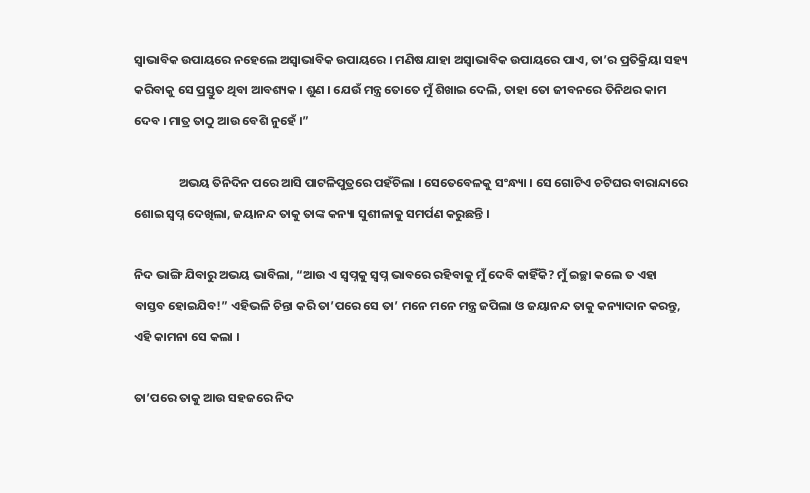ସ୍ୱାଭାବିକ ଉପାୟରେ ନହେଲେ ଅସ୍ୱାଭାବିକ ଉପାୟରେ । ମଣିଷ ଯାହା ଅସ୍ୱାଭାବିକ ଉପାୟରେ ପାଏ, ତା’ର ପ୍ରତିକ୍ରିୟା ସହ୍ୟ କରିବାକୁ ସେ ପ୍ରସ୍ତୁତ ଥିବା ଆବଶ୍ୟକ । ଶୁଣ । ଯେଉଁ ମନ୍ତ୍ର ତୋତେ ମୁଁ ଶିଖାଇ ଦେଲି, ତାହା ତୋ ଜୀବନରେ ତିନିଥର କାମ ଦେବ । ମାତ୍ର ତାଠୁ ଆଉ ବେଶି ନୁହେଁ ।”

                ଅଭୟ ତିନିଦିନ ପରେ ଆସି ପାଟଳିପୁତ୍ରରେ ପହଁଚିଲା । ସେତେବେଳକୁ ସଂନ୍ଧ୍ୟା । ସେ ଗୋଟିଏ ଚଟିଘର ବାରାନ୍ଦାରେ ଶୋଇ ସ୍ୱପ୍ନ ଦେଖିଲା, ଜୟାନନ୍ଦ ତାକୁ ତାଙ୍କ କନ୍ୟା ସୁଶୀଳାକୁ ସମର୍ପଣ କରୁଛନ୍ତି ।

ନିଦ ଭାଙ୍ଗି ଯିବାରୁ ଅଭୟ ଭାବିଲା, “ଆଉ ଏ ସ୍ୱପ୍ନକୁ ସ୍ୱପ୍ନ ଭାବରେ ରହିବାକୁ ମୁଁ ଦେବି କାହିଁକି? ମୁଁ ଇଚ୍ଛା କଲେ ତ ଏହା ବାସ୍ତବ ହୋଇଯିବ!” ଏହିଭଳି ଚିନ୍ତା କରି ତା’ପରେ ସେ ତା’ ମନେ ମନେ ମନ୍ତ୍ର ଜପିଲା ଓ ଜୟାନନ୍ଦ ତାକୁ କନ୍ୟାଦାନ କରନ୍ତୁ, ଏହି କାମନା ସେ କଲା ।

ତା’ପରେ ତାକୁ ଆଉ ସହଜରେ ନିଦ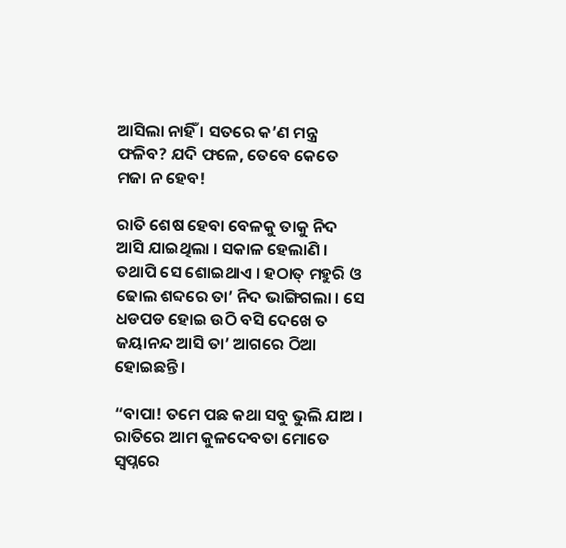ଆସିଲା ନାହିଁ । ସତରେ କ’ଣ ମନ୍ତ୍ର ଫଳିବ? ଯଦି ଫଳେ, ତେବେ କେତେ ମଜା ନ ହେବ!

ରାତି ଶେଷ ହେବା ବେଳକୁ ତାକୁ ନିଦ ଆସି ଯାଇଥିଲା । ସକାଳ ହେଲାଣି । ତଥାପି ସେ ଶୋଇଥାଏ । ହଠାତ୍ ମହୁରି ଓ ଢୋଲ ଶବ୍ଦରେ ତା’ ନିଦ ଭାଙ୍ଗିଗଲା । ସେ ଧଡପଡ ହୋଇ ଉଠି ବସି ଦେଖେ ତ ଜୟାନନ୍ଦ ଆସି ତା’ ଆଗରେ ଠିଆ ହୋଇଛନ୍ତି ।

“ବାପା! ତମେ ପଛ କଥା ସବୁ ଭୁଲି ଯାଅ । ରାତିରେ ଆମ କୁଳଦେବତା ମୋତେ ସ୍ୱପ୍ନରେ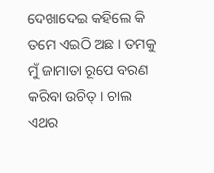ଦେଖାଦେଇ କହିଲେ କି ତମେ ଏଇଠି ଅଛ । ତମକୁ ମୁଁ ଜାମାତା ରୂପେ ବରଣ କରିବା ଉଚିତ୍ । ଚାଲ ଏଥର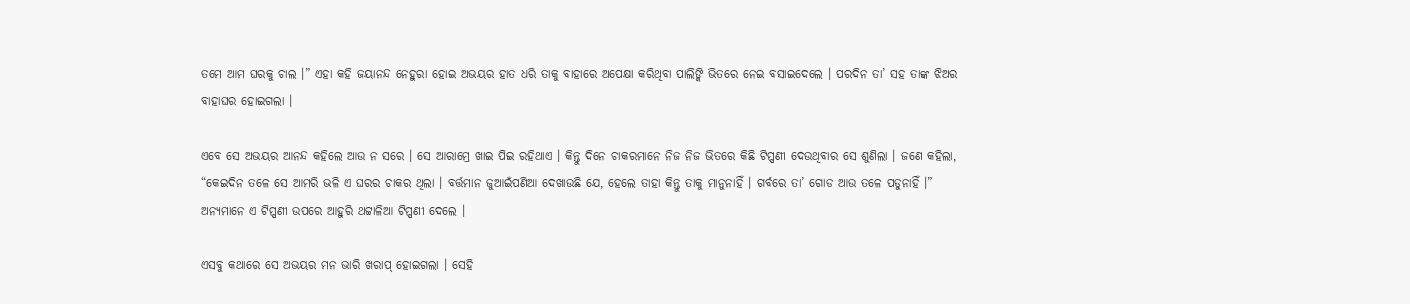ତମେ ଆମ ଘରକୁ ଚାଲ ।” ଏହା କହି ଜୟାନନ୍ଦ ନେହୁରା ହୋଇ ଅଭୟର ହାତ ଧରି ତାକୁ ବାହାରେ ଅପେକ୍ଷା କରିଥିବା ପାଲିଙ୍କି ଭିତରେ ନେଇ ବସାଇଦେଲେ । ପରଦିନ ତା’ ସହ ତାଙ୍କ ଝିଅର ବାହାଘର ହୋଇଗଲା ।

ଏବେ ସେ ଅଭୟର ଆନନ୍ଦ କହିଲେ ଆଉ ନ ସରେ । ସେ ଆରାମ୍ରେ ଖାଇ ପିଇ ରହିଥାଏ । କିନ୍ତୁ ଦିନେ ଚାକରମାନେ ନିଜ ନିଜ ଭିତରେ କିଛି ଟିପ୍ପଣୀ ଦେଉଥିବାର ସେ ଶୁଣିଲା । ଜଣେ କହିଲା, “କେଇଦିନ ତଳେ ସେ ଆମରି ଭଳି ଏ ଘରର ଚାକର ଥିଲା । ବର୍ତ୍ତମାନ ଜୁଆଇଁପଣିଆ ଦେଖାଉଛି ଯେ, ହେଲେ ତାହା କିନ୍ତୁ ତାକୁ ମାନୁନାହିଁ । ଗର୍ବରେ ତା’ ଗୋଡ ଆଉ ତଳେ ପଡୁନାହିଁ ।” ଅନ୍ୟମାନେ ଏ ଟିପ୍ପଣୀ ଉପରେ ଆହୁରି ଥଟ୍ଟାଳିଆ ଟିପ୍ପଣୀ ଦେଲେ ।

ଏସବୁ କଥାରେ ସେ ଅଭୟର ମନ ଭାରି ଖରାପ୍ ହୋଇଗଲା । ସେହି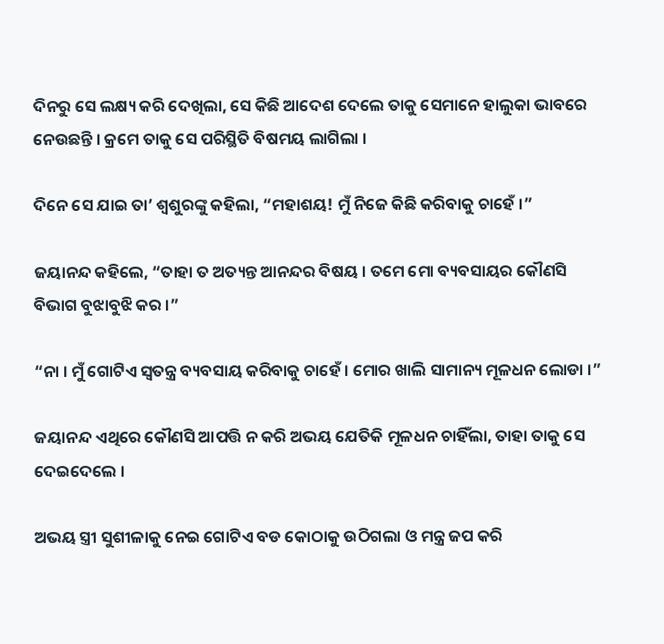ଦିନରୁ ସେ ଲକ୍ଷ୍ୟ କରି ଦେଖିଲା, ସେ କିଛି ଆଦେଶ ଦେଲେ ତାକୁ ସେମାନେ ହାଲୁକା ଭାବରେ ନେଉଛନ୍ତି । କ୍ରମେ ତାକୁ ସେ ପରିସ୍ଥିତି ବିଷମୟ ଲାଗିଲା ।

ଦିନେ ସେ ଯାଇ ତା’ ଶ୍ୱଶୁରଙ୍କୁ କହିଲା, “ମହାଶୟ! ମୁଁ ନିଜେ କିଛି କରିବାକୁ ଚାହେଁ ।”

ଜୟାନନ୍ଦ କହିଲେ, “ତାହା ତ ଅତ୍ୟନ୍ତ ଆନନ୍ଦର ବିଷୟ । ତମେ ମୋ ବ୍ୟବସାୟର କୌଣସି ବିଭାଗ ବୁଝାବୁଝି କର ।”

“ନା । ମୁଁ ଗୋଟିଏ ସ୍ୱତନ୍ତ୍ର ବ୍ୟବସାୟ କରିବାକୁ ଚାହେଁ । ମୋର ଖାଲି ସାମାନ୍ୟ ମୂଳଧନ ଲୋଡା ।”

ଜୟାନନ୍ଦ ଏଥିରେ କୌଣସି ଆପତ୍ତି ନ କରି ଅଭୟ ଯେତିକି ମୂଳଧନ ଚାହିଁଲା, ତାହା ତାକୁ ସେ ଦେଇଦେଲେ ।

ଅଭୟ ସ୍ତ୍ରୀ ସୁଶୀଳାକୁ ନେଇ ଗୋଟିଏ ବଡ କୋଠାକୁ ଉଠିଗଲା ଓ ମନ୍ତ୍ର ଜପ କରି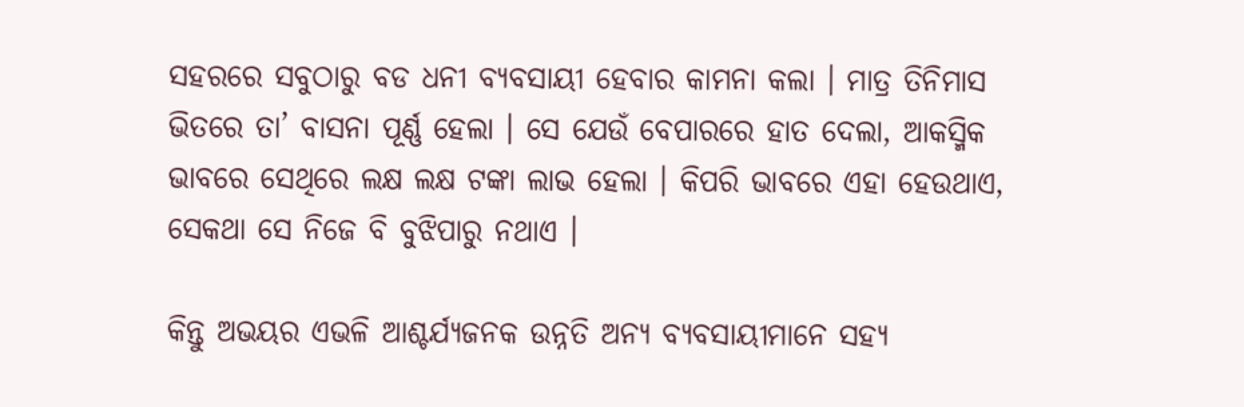ସହରରେ ସବୁଠାରୁ ବଡ ଧନୀ ବ୍ୟବସାୟୀ ହେବାର କାମନା କଲା । ମାତ୍ର ତିନିମାସ ଭିତରେ ତା’ ବାସନା ପୂର୍ଣ୍ଣ ହେଲା । ସେ ଯେଉଁ ବେପାରରେ ହାତ ଦେଲା, ଆକସ୍ମିକ ଭାବରେ ସେଥିରେ ଲକ୍ଷ ଲକ୍ଷ ଟଙ୍କା ଲାଭ ହେଲା । କିପରି ଭାବରେ ଏହା ହେଉଥାଏ, ସେକଥା ସେ ନିଜେ ବି ବୁଝିପାରୁ ନଥାଏ ।

କିନ୍ତୁ ଅଭୟର ଏଭଳି ଆଶ୍ଚର୍ଯ୍ୟଜନକ ଉନ୍ନତି ଅନ୍ୟ ବ୍ୟବସାୟୀମାନେ ସହ୍ୟ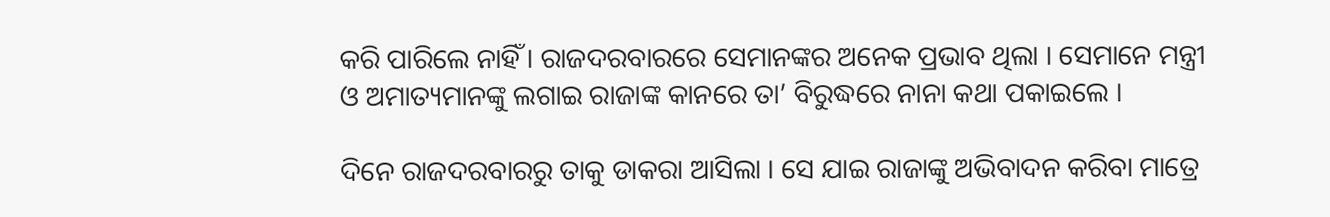କରି ପାରିଲେ ନାହିଁ । ରାଜଦରବାରରେ ସେମାନଙ୍କର ଅନେକ ପ୍ରଭାବ ଥିଲା । ସେମାନେ ମନ୍ତ୍ରୀ ଓ ଅମାତ୍ୟମାନଙ୍କୁ ଲଗାଇ ରାଜାଙ୍କ କାନରେ ତା’ ବିରୁଦ୍ଧରେ ନାନା କଥା ପକାଇଲେ ।

ଦିନେ ରାଜଦରବାରରୁ ତାକୁ ଡାକରା ଆସିଲା । ସେ ଯାଇ ରାଜାଙ୍କୁ ଅଭିବାଦନ କରିବା ମାତ୍ରେ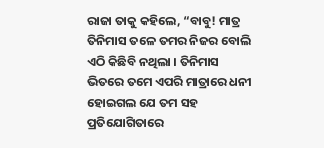ରାଜା ତାକୁ କହିଲେ, “ବାବୁ! ମାତ୍ର ତିନିମାସ ତଳେ ତମର ନିଜର ବୋଲି ଏଠି କିଛିବି ନଥିଲା । ତିନିମାସ ଭିତରେ ତମେ ଏପରି ମାତ୍ରାରେ ଧନୀ ହୋଇଗଲ ଯେ ତମ ସହ ପ୍ରତିଯୋଗିତାରେ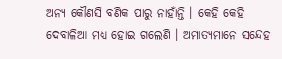ଅନ୍ୟ କୌଣସି ବଣିକ ପାରୁ ନାହାଁନ୍ତି । କେହି କେହି ଦେବାଳିଆ ମଧ୍ୟ ହୋଇ ଗଲେଣି । ଅମାତ୍ୟମାନେ ସନ୍ଦେହ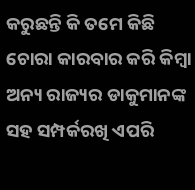କରୁଛନ୍ତି କି ତମେ କିଛି ଚୋରା କାରବାର କରି କିମ୍ବା ଅନ୍ୟ ରାଜ୍ୟର ଡାକୁମାନଙ୍କ ସହ ସମ୍ପର୍କରଖି ଏପରି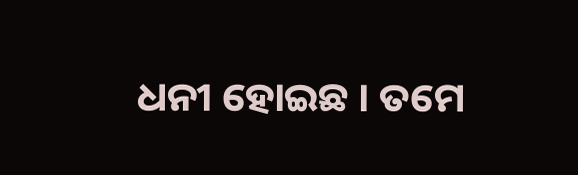ଧନୀ ହୋଇଛ । ତମେ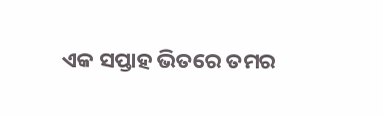ଏକ ସପ୍ତାହ ଭିତରେ ତମର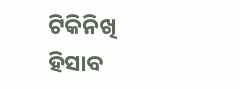ଟିକିନିଖି ହିସାବ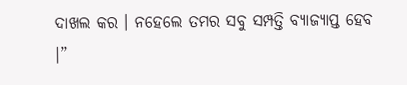ଦାଖଲ କର । ନହେଲେ ତମର ସବୁ ସମ୍ପତ୍ତି ବ୍ୟାଜ୍ୟାପ୍ତ ହେବ ।”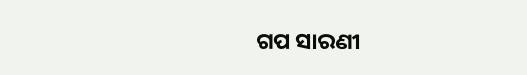ଗପ ସାରଣୀ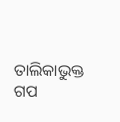ତାଲିକାଭୁକ୍ତ ଗପ